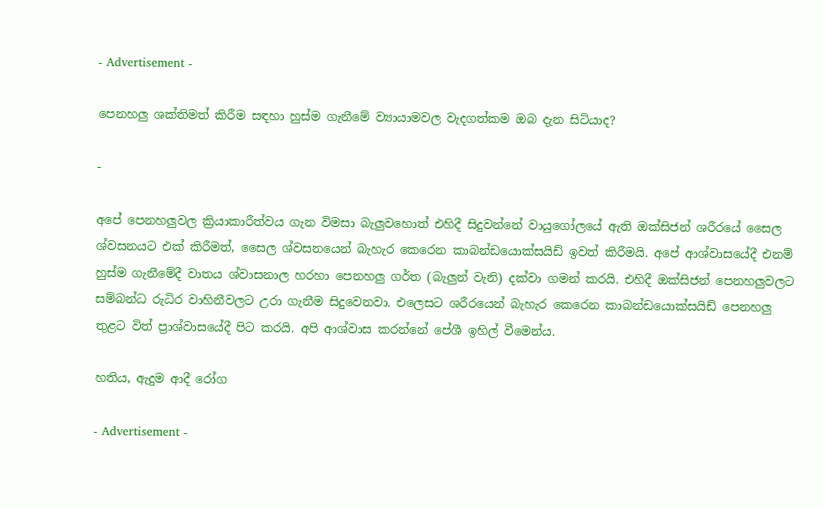- Advertisement -

පෙනහලු ශක්තිමත් කිරීම සඳහා හුස්ම ගැනීමේ ව්‍යායාමවල වැදගත්කම ඔබ දැන සිටියාද?

-

අපේ පෙනහලුවල ක්‍රියාකාරීත්වය ගැන විමසා බැලුවහොත් එහිදී සිදුවන්නේ වායුගෝලයේ ඇති ඔක්සිජන් ශරීරයේ සෛල ශ්වසනයට එක් කිරීමත්, සෛල ශ්වසනයෙන් බැහැර කෙරෙන කාබන්ඩයොක්සයිඩ් ඉවත් කිරීමයි. අපේ ආශ්වාසයේදී එනම් හුස්ම ගැනීමේදී වාතය ශ්වාසනාල හරහා පෙනහලු ගර්ත (බැලුන් වැනි) දක්වා ගමන් කරයි. එහිදී ඔක්සිජන් පෙනහලුවලට සම්බන්ධ රුධිර වාහිනීවලට උරා ගැනීම සිදුවෙනවා. එලෙසට ශරීරයෙන් බැහැර කෙරෙන කාබන්ඩයොක්සයිඩ් පෙනහලු තුළට විත් ප්‍රාශ්වාසයේදී පිට කරයි. අපි ආශ්වාස කරන්නේ පේශී ඉහිල් වීමෙන්ය.

හතිය, ඇදුම ආදී රෝග

- Advertisement -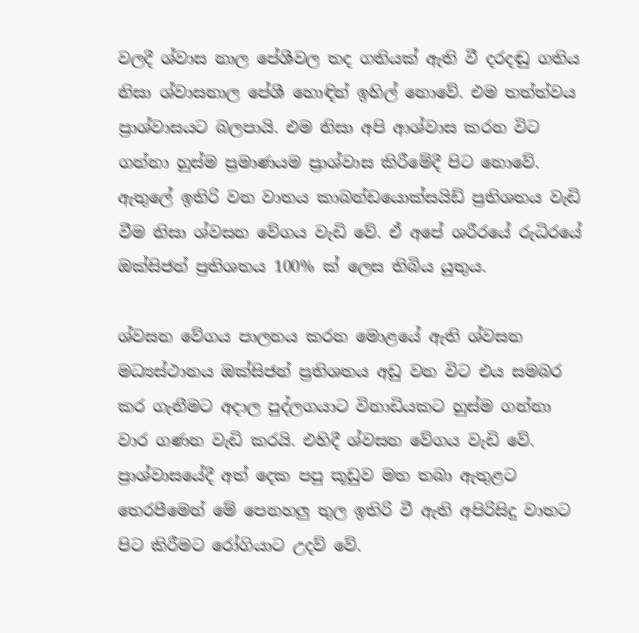වලදී ශ්වාස නාල පේශීවල තද ගතියක් ඇති වී දරදඬු ගතිය නිසා ශ්වාසනාල පේශී හොඳින් ඉහිල් නොවේ. එම තත්ත්වය ප්‍රාශ්වාසයට බලපායි. එම නිසා අපි ආශ්වාස කරන විට ගන්නා හුස්ම ප්‍රමාණයම ප්‍රාශ්වාස කිරීමේදී පිට නොවේ. ඇතුලේ ඉතිරි වන වාතය කාබන්ඩයොක්සයිඩ් ප්‍රතිශතය වැඩි වීම නිසා ශ්වසන වේගය වැඩි වේ. ඒ අපේ ශරීරයේ රුධිරයේ ඔක්සිජන් ප්‍රතිශතය 100% ක් ලෙස තිබිය යුතුය.

ශ්වසන වේගය පාලනය කරන මොළයේ ඇති ශ්වසන මධ්‍යස්ථානය ඔක්සිජන් ප්‍රතිශතය අඩු වන විට එය සමබර කර ගැනීමට අදාල පුද්ලගයාට විනාඩියකට හුස්ම ගන්නා වාර ගණන වැඩි කරයි. එහිදී ශ්වසන වේගය වැඩි වේ. ප්‍රාශ්වාසයේදී අත් දෙක පපු කූඩුව මත තබා ඇතුළට තෙරපීමෙන් මේ පෙනහලු තුල ඉතිරි වී ඇති අපිරිසිදු වාතට පිට කිරීමට රෝගියාට උදව් වේ.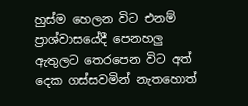හුස්ම හෙලන විට එනම් ප්‍රාශ්වාසයේදී පෙනහලු ඇතුලට තෙරපෙන විට අත් දෙක ගස්සවමින් නැතහොත්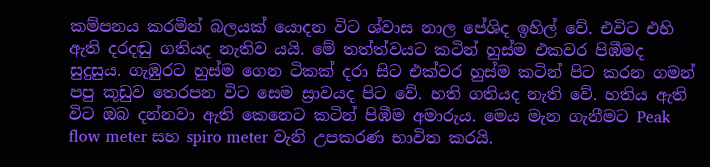කම්පනය කරමින් බලයක් යොදන විට ශ්වාස නාල පේශිද ඉහිල් වේ. එවිට එහි ඇති දරදඬු ගතියද නැතිව යයි. මේ තත්ත්වයට කටින් හුස්ම එකවර පිඹීමද සුදුසුය. ගැඹුරට හුස්ම ගෙන ටිකක් දරා සිට එක්වර හුස්ම කටින් පිට කරන ගමන් පපු කූඩුව තෙරපන විට සෙම ස්‍රාවයද පිට වේ. හති ගතියද නැති වේ. හතිය ඇති විට ඔබ දන්නවා ඇති කෙනෙට කටින් පිඹීම අමාරුය. මෙය මැන ගැනීමට Peak flow meter සහ spiro meter වැනි උපකරණ භාවිත කරයි.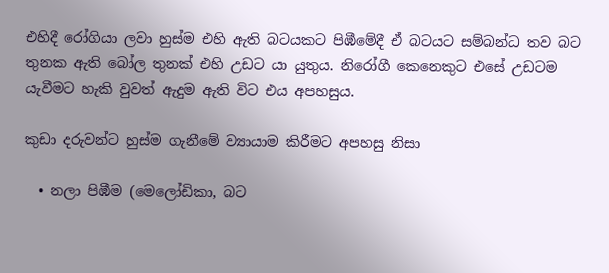එහිදී රෝගියා ලවා හුස්ම එහි ඇති බටයකට පිඹීමේදී ඒ බටයට සම්බන්ධ තව බට තුනක ඇති බෝල තුනක් එහි උඩට යා යුතුය. නිරෝගී කෙනෙකුට එසේ උඩටම යැවීමට හැකි වුවත් ඇදුම ඇති විට එය අපහසුය.

කුඩා දරුවන්ට හුස්ම ගැනීමේ ව්‍යායාම කිරීමට අපහසු නිසා

  • නලා පිඹීම (මෙලෝඩිකා, බට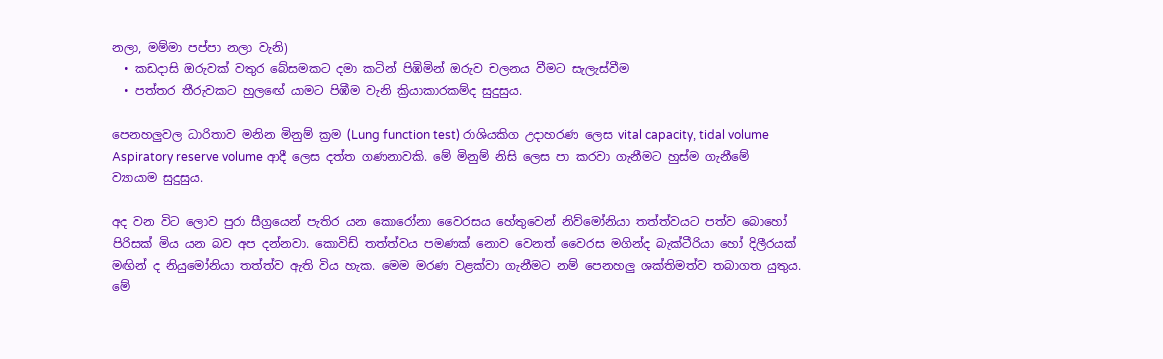නලා, මම්මා පප්පා නලා වැනි)
  • කඩදාසි ඔරුවක් වතුර බේසමකට දමා කටින් පිඹිමින් ඔරුව චලනය වීමට සැලැස්වීම
  • පත්තර තීරුවකට හුලඟේ යාමට පිඹීම වැනි ක්‍රියාකාරකම්ද සුදුසුය.

පෙනහලුවල ධාරිතාව මනින මිනුම් ක්‍රම (Lung function test) රාශියකිග උදාහරණ ලෙස vital capacity, tidal volume Aspiratory reserve volume ආදී ලෙස දත්ත ගණනාවකි. මේ මිනුම් නිසි ලෙස පා කරවා ගැනීමට හුස්ම ගැනීමේ ව්‍යායාම සුදුසුය.

අද වන විට ලොව පුරා සීග්‍රයෙන් පැතිර යන කොරෝනා වෛරසය හේතුවෙන් නිව්මෝනියා තත්ත්වයට පත්ව බොහෝ පිරිසක් මිය යන බව අප දන්නවා. කොවිඩ් තත්ත්වය පමණක් නොව වෙනත් වෛරස මගින්ද බැක්ටීරියා හෝ දිලීරයක් මඟින් ද නියුමෝනියා තත්ත්ව ඇති විය හැක. මෙම මරණ වළක්වා ගැනීමට නම් පෙනහලු ශක්තිමත්ව තබාගත යුතුය. මේ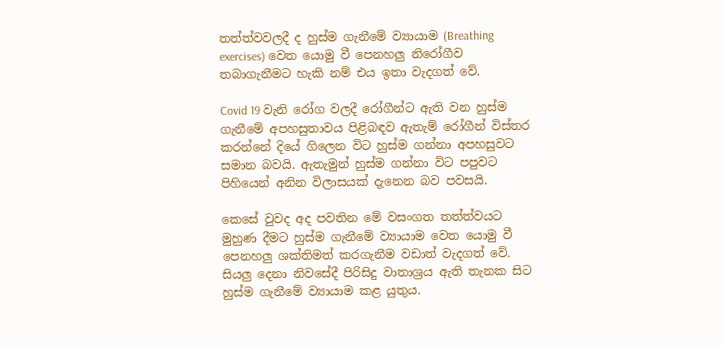තත්ත්වවලදී ද හුස්ම ගැනීමේ ව්‍යායාම (Breathing exercises) වෙත යොමු වී පෙනහලු නිරෝගීව තබාගැනීමට හැකි නම් එය ඉතා වැදගත් වේ.

Covid 19 වැනි රෝග වලදී රෝගීන්ට ඇති වන හුස්ම ගැනීමේ අපහසුතාවය පිළිබඳව ඇතැම් රෝගීන් විස්තර කරන්නේ දියේ ගිලෙන විට හුස්ම ගන්නා අපහසුවට සමාන බවයි. ඇතැමුන් හුස්ම ගන්නා විට පපුවට පිහියෙන් අනින විලාසයක් දැනෙන බව පවසයි.

කෙසේ වුවද අද පවතින මේ වසංගත තත්ත්වයට මුහුණ දීමට හුස්ම ගැනීමේ ව්‍යායාම වෙත යොමු වී පෙනහලු ශක්තිමත් කරගැනීම වඩාත් වැදගත් වේ. සියලු දෙනා නිවසේදී පිරිසිදු වාතාශ්‍රය ඇති තැනක සිට හුස්ම ගැනීමේ ව්‍යායාම කළ යුතුය.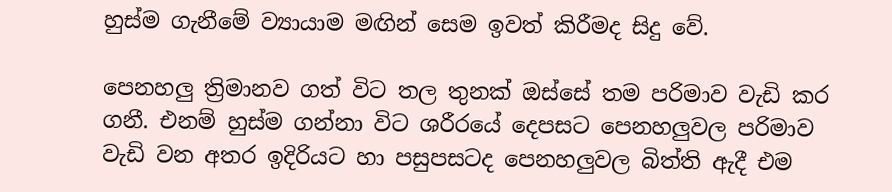හුස්ම ගැනීමේ ව්‍යායාම මඟින් සෙම ඉවත් කිරීමද සිදු වේ.

පෙනහලු ත්‍රිමානව ගත් විට තල තුනක් ඔස්සේ තම පරිමාව වැඩි කර ගනී. එනම් හුස්ම ගන්නා විට ශරීරයේ දෙපසට පෙනහලුවල පරිමාව වැඩි වන අතර ඉදිරියට හා පසුපසටද පෙනහලුවල බිත්ති ඇදී එම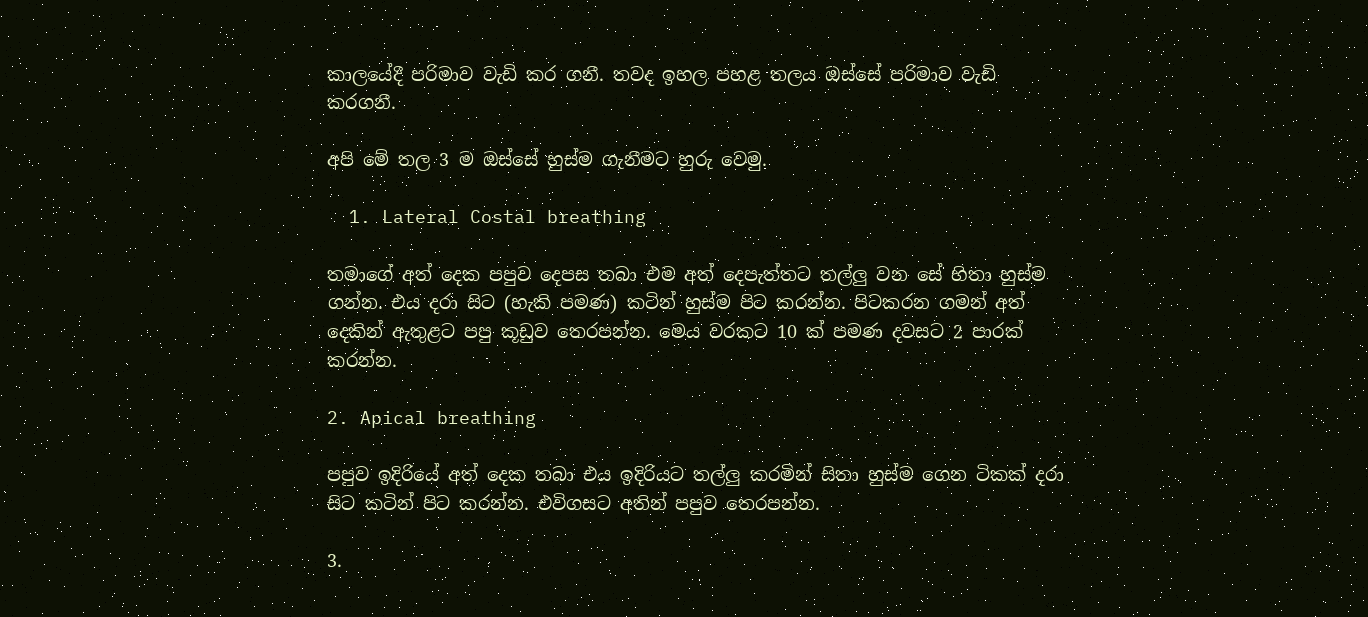කාලයේදී පරිමාව වැඩි කර ගනී. තවද ඉහල පහළ තලය ඔස්සේ පරිමාව වැඩි කරගනී.

අපි මේ තල 3 ම ඔස්සේ හුස්ම ගැනීමට හුරු වෙමු.

  1. Lateral Costal breathing

තමාගේ අත් දෙක පපුව දෙපස තබා එම අත් දෙපැත්තට තල්ලු වන සේ හිතා හුස්ම ගන්න. එය දරා සිට (හැකි පමණ) කටින් හුස්ම පිට කරන්න. පිටකරන ගමන් අත් දෙකින් ඇතුළට පපු කූඩුව තෙරපන්න. මෙය වරකට 10 ක් පමණ දවසට 2 පාරක් කරන්න.

2. Apical breathing

පපුව ඉදිරියේ අත් දෙක තබා එය ඉදිරියට තල්ලු කරමින් සිතා හුස්ම ගෙන ටිකක් දරා සිට කටින් පිට කරන්න. එවිගසට අතින් පපුව තෙරපන්න.

3.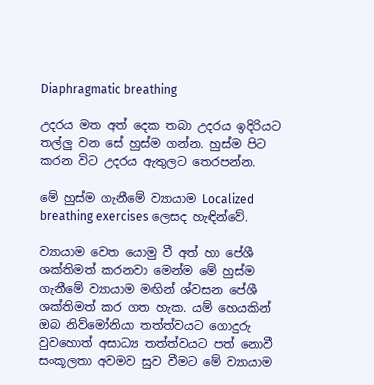Diaphragmatic breathing

උදරය මත අත් දෙක තබා උදරය ඉදිරියට තල්ලු වන සේ හුස්ම ගන්න. හුස්ම පිට කරන විට උදරය ඇතුලට තෙරපන්න.

මේ හුස්ම ගැනීමේ ව්‍යායාම Localized breathing exercises ලෙසද හැඳින්වේ.

ව්‍යායාම වෙත යොමු වී අත් හා පේශී ශක්තිමත් කරනවා මෙන්ම මේ හුස්ම ගැනීමේ ව්‍යායාම මඟින් ශ්වසන පේශී ශක්තිමත් කර ගත හැක. යම් හෙයකින් ඔබ නිව්මෝනියා තත්ත්වයට ගොදුරු වුවහොත් අසාධ්‍ය තත්ත්වයට පත් නොවී සංකූලතා අවමව සුව වීමට මේ ව්‍යායාම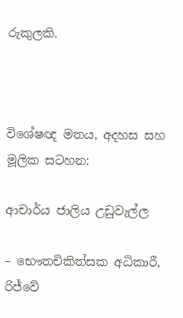රුකුලකි.



විශේෂඥ මතය, අදහස සහ මූලික සටහන:

ආචාර්ය ජාලිය උඩුවැල්ල

– භෞතචිකිත්සක අධිකාරී, රිජ්වේ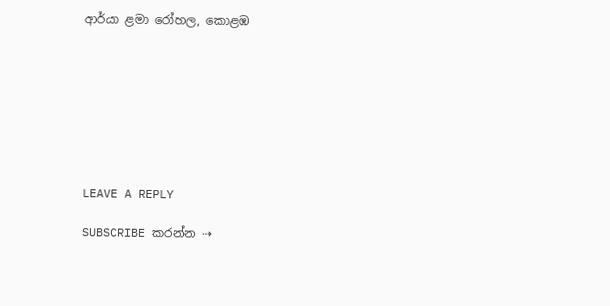ආර්යා ළමා රෝහල, කොළඹ








LEAVE A REPLY

SUBSCRIBE කරන්න ⇢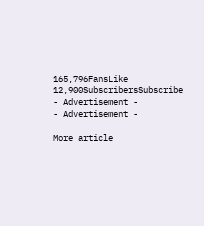165,796FansLike
12,900SubscribersSubscribe
- Advertisement -
- Advertisement -

More article